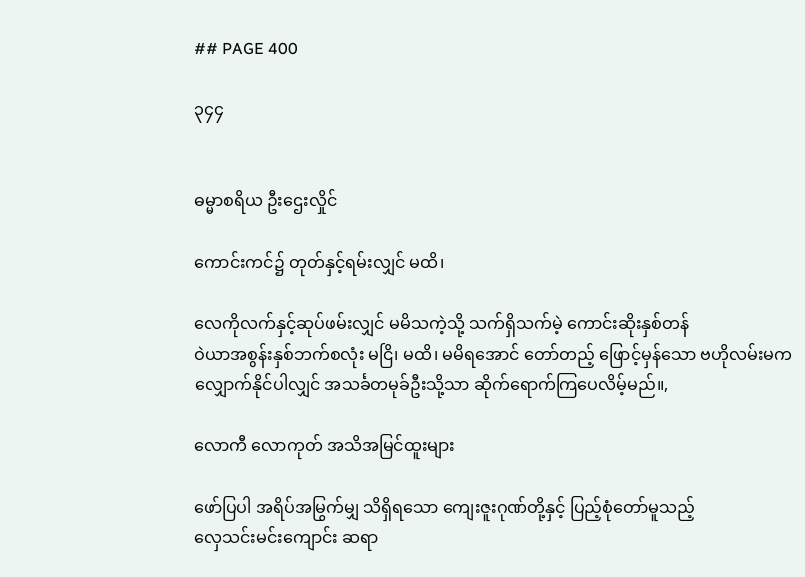## PAGE 400

၃၄၄


ဓမ္မာစရိယ ဦးဌေးလှိုင်

ကောင်းကင်၌ တုတ်နှင့်ရမ်းလျှင် မထိ၊

လေကိုလက်နှင့်ဆုပ်ဖမ်းလျှင် မမိသကဲ့သို့ သက်ရှိသက်မဲ့ ကောင်းဆိုးနှစ်တန်
ဝဲယာအစွန်းနှစ်ဘက်စလုံး မငြိ၊ မထိ၊ မမိရအောင် တော်တည့် ဖြောင့်မှန်သော ဗဟိုလမ်းမက
လျှောက်နိုင်ပါလျှင် အသင်္ခတမုခ်ဦးသို့သာ ဆိုက်ရောက်ကြပေလိမ့်မည်။,

လောကီ လောကုတ် အသိအမြင်ထူးများ

ဖော်ပြပါ အရိပ်အမြွက်မျှ သိရှိရသော ကျေးဇူးဂုဏ်တို့နှင့် ပြည့်စုံတော်မူသည့်
လှေသင်းမင်းကျောင်း ဆရာ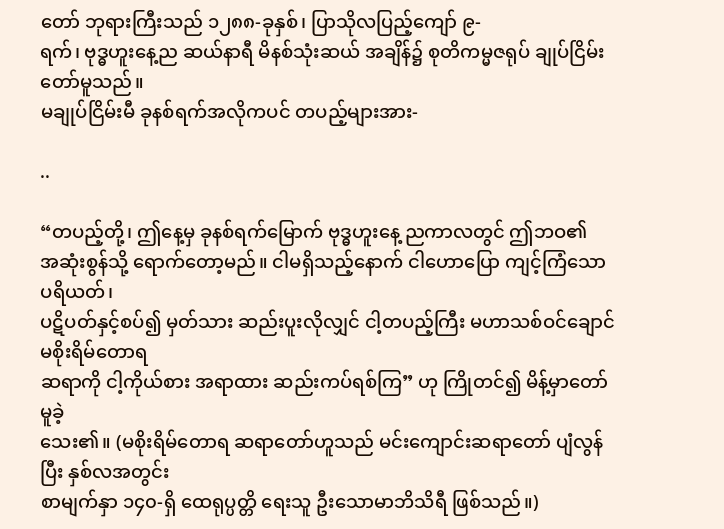တော် ဘုရားကြီးသည် ၁၂၈၈-ခုနှစ်၊ ပြာသိုလပြည့်ကျော် ၉-
ရက်၊ ဗုဒ္ဓဟူးနေ့ည ဆယ်နာရီ မိနစ်သုံးဆယ် အချိန်၌ စုတိကမ္မဇရုပ် ချုပ်ငြိမ်းတော်မူသည်။
မချုပ်ငြိမ်းမီ ခုနစ်ရက်အလိုကပင် တပည့်များအား-

..

“တပည့်တို့၊ ဤနေ့မှ ခုနစ်ရက်မြောက် ဗုဒ္ဓဟူးနေ့ ညကာလတွင် ဤဘဝ၏
အဆုံးစွန်သို့ ရောက်တော့မည်။ ငါမရှိသည့်နောက် ငါဟောပြော ကျင့်ကြံသော ပရိယတ်၊
ပဋိပတ်နှင့်စပ်၍ မှတ်သား ဆည်းပူးလိုလျှင် ငါ့တပည့်ကြီး မဟာသစ်ဝင်ချောင် မစိုးရိမ်တောရ
ဆရာကို ငါ့ကိုယ်စား အရာထား ဆည်းကပ်ရစ်ကြ” ဟု ကြိုတင်၍ မိန့်မှာတော် မူခဲ့
သေး၏။ (မစိုးရိမ်တောရ ဆရာတော်ဟူသည် မင်းကျောင်းဆရာတော် ပျံလွန်ပြီး နှစ်လအတွင်း
စာမျက်နှာ ၁၄၀-ရှိ ထေရုပ္ပတ္တိ ရေးသူ ဦးသောမာဘိသိရီ ဖြစ်သည်။)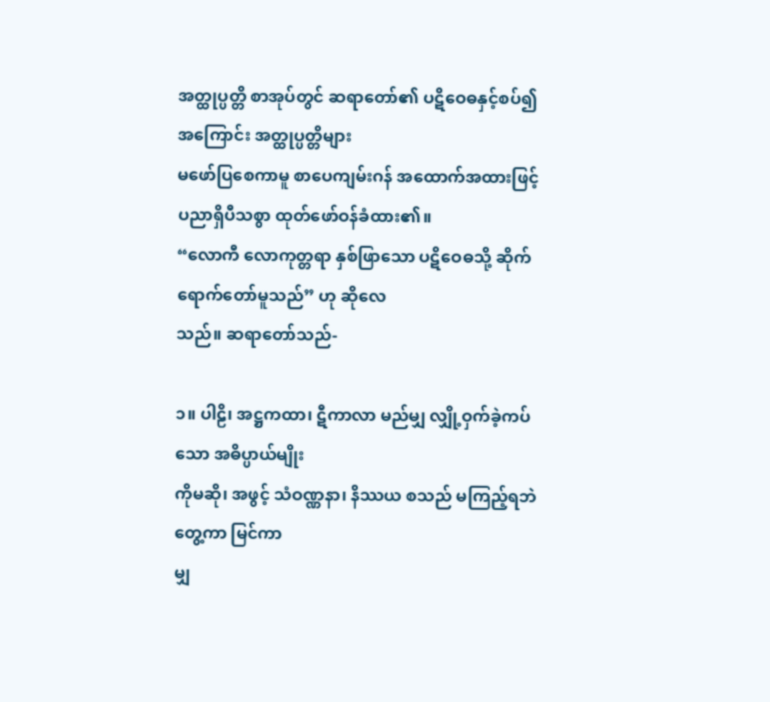အတ္ထုပ္ပတ္တိ စာအုပ်တွင် ဆရာတော်၏ ပဋိဝေဓနှင့်စပ်၍ အကြောင်း အတ္ထုပ္ပတ္တိများ
မဖော်ပြစေကာမူ စာပေကျမ်းဂန် အထောက်အထားဖြင့် ပညာရှိပီသစွာ ထုတ်ဖော်ဝန်ခံထား၏။
“လောကီ လောကုတ္တရာ နှစ်ဖြာသော ပဋိဝေဓသို့ ဆိုက်ရောက်တော်မူသည်” ဟု ဆိုလေ
သည်။ ဆရာတော်သည်-

၁။ ပါဠိ၊ အဋ္ဌကထာ၊ ဋီကာလာ မည်မျှ လျှို့ဝှက်ခဲ့ကပ်သော အဓိပ္ပာယ်မျိုး
ကိုမဆို၊ အဖွင့် သံဝဏ္ဏနာ၊ နိဿယ စသည် မကြည့်ရဘဲ တွေ့ကာ မြင်ကာ
မျှ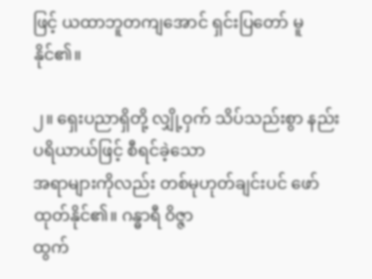ဖြင့် ယထာဘူတကျအောင် ရှင်းပြတော် မူနိုင်၏။

၂။ ရှေးပညာရှိတို့ လျှို့ဝှက် သိပ်သည်းစွာ နည်းပရိယာယ်ဖြင့် စီရင်ခဲ့သော
အရာများကိုလည်း တစ်မုဟုတ်ချင်းပင် ဖော်ထုတ်နိုင်၏။ ဂန္ဓာရီ ၀ိဇ္ဇာ
ထွက်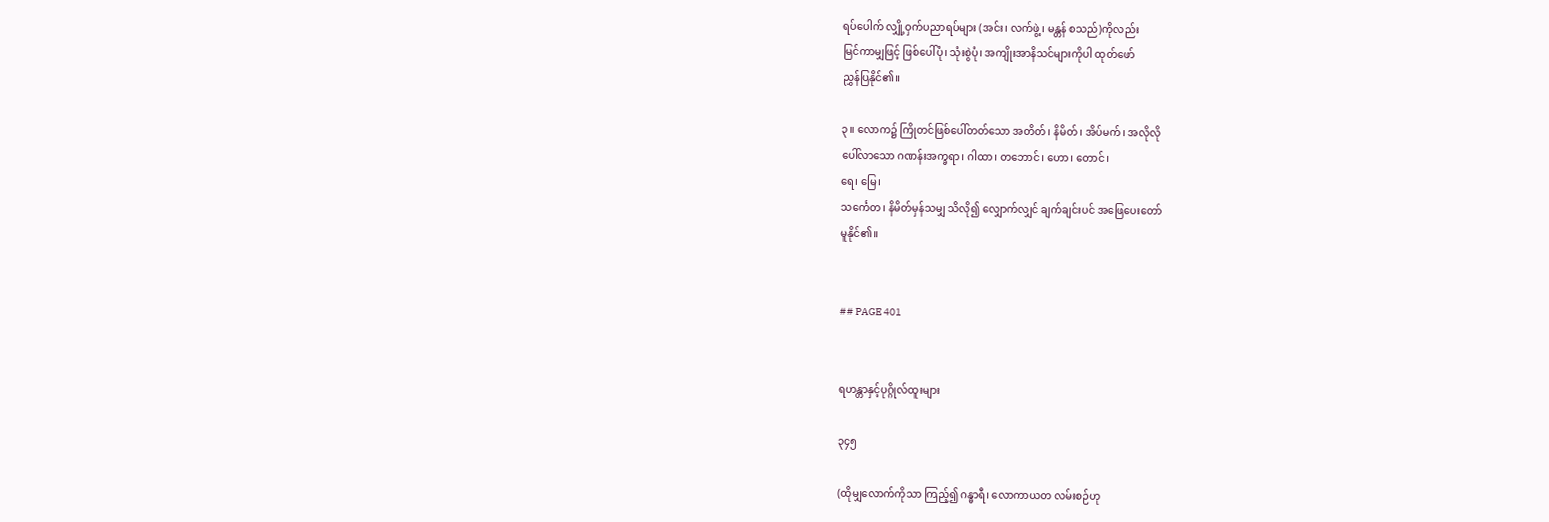ရပ်ပေါက် လျှို့ဝှက်ပညာရပ်များ (အင်း၊ လက်ဖွဲ့၊ မန္တန် စသည်)ကိုလည်း
မြင်ကာမျှဖြင့် ဖြစ်ပေါ်ပုံ၊ သုံးစွဲပုံ၊ အကျိုးအာနိသင်များကိုပါ ထုတ်ဖော်
ညွှန်ပြနိုင်၏။

၃။ လောက၌ ကြိုတင်ဖြစ်ပေါ်တတ်သော အတိတ်၊ နိမိတ်၊ အိပ်မက်၊ အလိုလို
ပေါ်လာသော ဂဏန်းအက္ခရာ၊ ဂါထာ၊ တဘောင်၊ ဟော၊ တောင်၊
ရေ၊ မြေ၊
သင်္ကေတ၊ နိမိတ်မှန်သမျှ သိလို၍ လျှောက်လျှင် ချက်ချင်းပင် အဖြေပေးတော်
မူနိုင်၏။


## PAGE 401


ရဟန္တာနှင့်ပုဂ္ဂိုလ်ထူးများ

၃၄၅

(ထိုမျှလောက်ကိုသာ ကြည့်၍ ဂန္ဓာရီ၊ လောကာယတ လမ်းစဉ်ဟု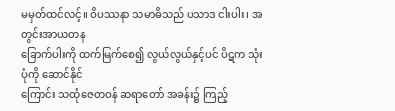မမှတ်ထင်လင့်။ ဝိပဿနာ သမာဓိသည် ပသာဒ ငါးပါး၊ အတွင်းအာယတန
ခြောက်ပါးကို ထက်မြက်စေ၍ လွယ်လွယ်နှင့်ပင် ပိဋက သုံးပုံကို ဆောင်နိုင်
ကြောင်း သထုံဇေတဝန် ဆရာတော် အခန်း၌ ကြည့်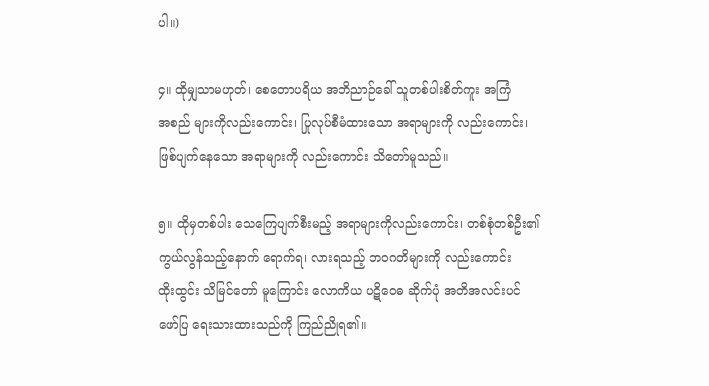ပါ။)

၄။ ထိုမျှသာမဟုတ်၊ စေတောပရိယ အဘိညာဉ်ခေါ် သူတစ်ပါးစိတ်ကူး အကြံ
အစည် များကိုလည်းကောင်း၊ ပြုလုပ်စီမံထားသော အရာများကို လည်းကောင်း၊
ဖြစ်ပျက်နေသော အရာများကို လည်းကောင်း သိတော်မူသည်။

၅။ ထိုမှတစ်ပါး သေကြေပျက်စီးမည့် အရာများကိုလည်းကောင်း၊ တစ်စုံတစ်ဦး၏
ကွယ်လွန်သည့်နောက် ရောက်ရ၊ လားရသည့် ဘဝဂတိများကို လည်းကောင်း
ထိုးထွင်း သိမြင်တော် မူကြောင်း လောကိယ ပဋိဝေဓ ဆိုက်ပုံ အတိအလင်းပင်
ဖော်ပြ ရေးသားထားသည်ကို ကြည်ညိုရ၏။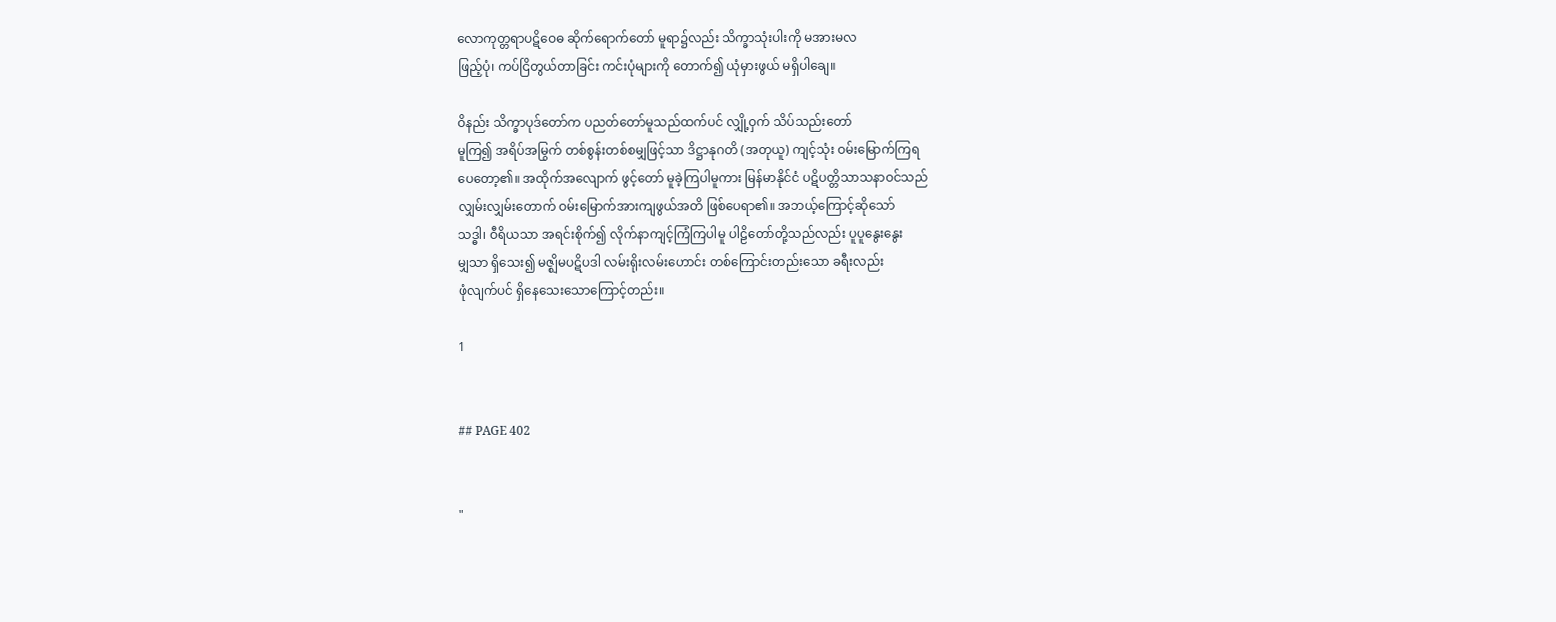လောကုတ္တရာပဋိဝေဓ ဆိုက်ရောက်တော် မူရာ၌လည်း သိက္ခာသုံးပါးကို မအားမလ
ဖြည့်ပုံ၊ ကပ်ငြိတွယ်တာခြင်း ကင်းပုံများကို တောက်၍ ယုံမှားဖွယ် မရှိပါချေ။

ဝိနည်း သိက္ခာပုဒ်တော်က ပညတ်တော်မူသည်ထက်ပင် လျှို့ဝှက် သိပ်သည်းတော်
မူကြ၍ အရိပ်အမြွက် တစ်စွန်းတစ်စမျှဖြင့်သာ ဒိဋ္ဌာနုဂတိ (အတုယူ) ကျင့်သုံး ဝမ်းမြောက်ကြရ
ပေတော့၏။ အထိုက်အလျောက် ဖွင့်တော် မူခဲ့ကြပါမူကား မြန်မာနိုင်ငံ ပဋိပတ္တိသာသနာဝင်သည်
လျှမ်းလျှမ်းတောက် ဝမ်းမြောက်အားကျဖွယ်အတိ ဖြစ်ပေရာ၏။ အဘယ့်ကြောင့်ဆိုသော်
သဒ္ဓါ၊ ဝီရိယသာ အရင်းစိုက်၍ လိုက်နာကျင့်ကြံကြပါမူ ပါဠိတော်တို့သည်လည်း ပူပူနွေးနွေး
မျှသာ ရှိသေး၍ မဇ္ဈိမပဋိပဒါ လမ်းရိုးလမ်းဟောင်း တစ်ကြောင်းတည်းသော ခရီးလည်း
ဖုံလျက်ပင် ရှိနေသေးသောကြောင့်တည်း။

1


## PAGE 402


"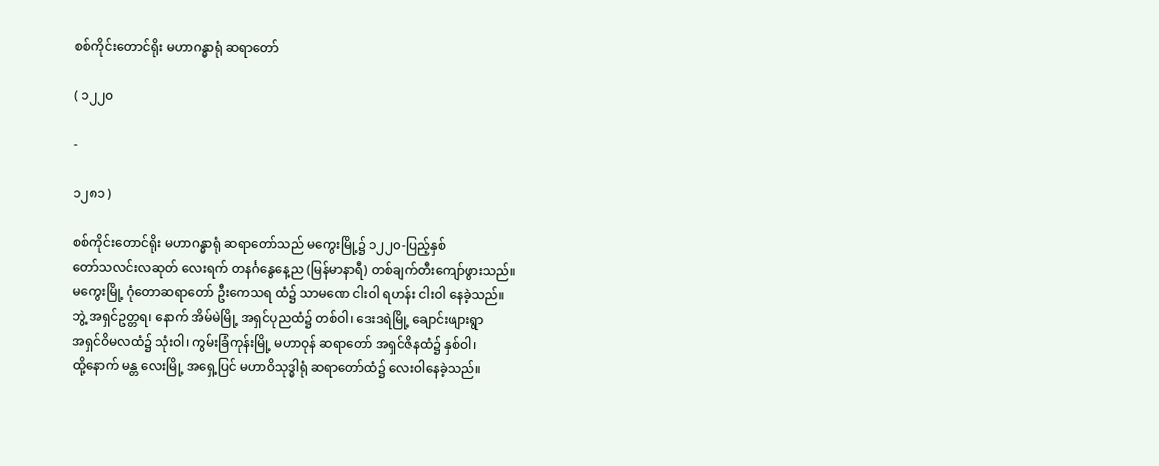စစ်ကိုင်းတောင်ရိုး မဟာဂန္ဓာရုံ ဆရာတော်

( ၁၂၂၀

-

၁၂၈၁ )

စစ်ကိုင်းတောင်ရိုး မဟာဂန္ဓာရုံ ဆရာတော်သည် မကွေးမြို့၌ ၁၂၂၀-ပြည့်နှစ်
တော်သလင်းလဆုတ် လေးရက် တနင်္ဂနွေနေ့ည (မြန်မာနာရီ) တစ်ချက်တီးကျော်ဖွားသည်။
မကွေးမြို့ ဂုံတောဆရာတော် ဦးကေသရ ထံ၌ သာမဏေ ငါးဝါ ရဟန်း ငါးဝါ နေခဲ့သည်။
ဘွဲ့ အရှင်ဥတ္တရ၊ နောက် အိမ်မဲမြို့ အရှင်ပုညထံ၌ တစ်ဝါ၊ ဒေးဒရဲမြို့ ချောင်းဖျားရွာ
အရှင်ဝိမလထံ၌ သုံးဝါ၊ ကွမ်းခြံကုန်းမြို့ မဟာဝုန် ဆရာတော် အရှင်ဇိနထံ၌ နှစ်ဝါ၊
ထို့နောက် မန္တ လေးမြို့ အရှေ့ပြင် မဟာဝိသုဒ္ဓါရုံ ဆရာတော်ထံ၌ လေးဝါနေခဲ့သည်။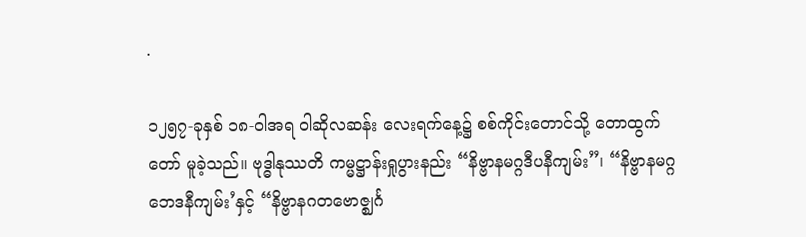.

၁၂၅၇-ခုနှစ် ၁၈-ဝါအရ ဝါဆိုလဆန်း လေးရက်နေ့၌ စစ်ကိုင်းတောင်သို့ တောထွက်
တော် မူခဲ့သည်။ ဗုဒ္ဓါနုဿတိ ကမ္မဋ္ဌာန်းရှုပွားနည်း “နိဗ္ဗာနမဂ္ဂဒီပနီကျမ်း”၊ “နိဗ္ဗာနမဂ္ဂ
ဘေဒနီကျမ်း’နှင့် “နိဗ္ဗာနဂတဗောဇ္ဈင်္ဂ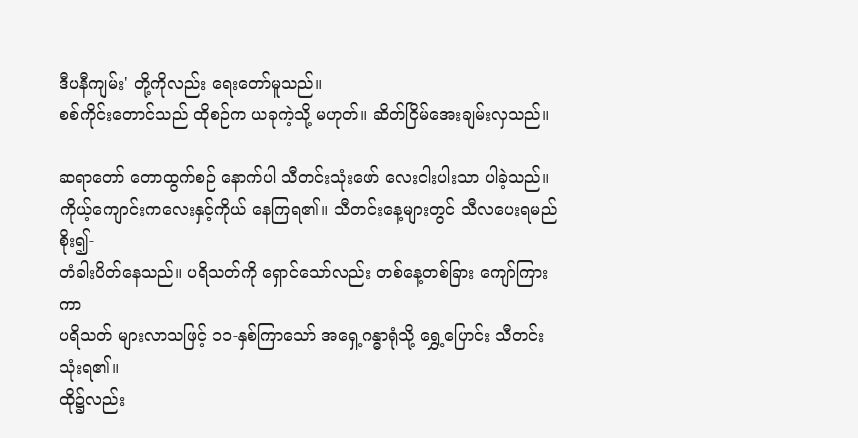ဒီပနီကျမ်း' တို့ကိုလည်း ရေးတော်မူသည်။
စစ်ကိုင်းတောင်သည် ထိုစဉ်က ယခုကဲ့သို့ မဟုတ်။ ဆိတ်ငြိမ်အေးချမ်းလှသည်။

ဆရာတော် တောထွက်စဉ် နောက်ပါ သီတင်းသုံးဖော် လေးငါးပါးသာ ပါခဲ့သည်။
ကိုယ့်ကျောင်းကလေးနှင့်ကိုယ် နေကြရ၏။ သီတင်းနေ့များတွင် သီလပေးရမည် စိုး၍-
တံခါးပိတ်နေသည်။ ပရိသတ်ကို ရှောင်သော်လည်း တစ်နေ့တစ်ခြား ကျော်ကြားကာ
ပရိသတ် များလာသဖြင့် ၁၁-နှစ်ကြာသော် အရှေ့ဂန္ဓာရုံသို့ ရွှေ့ပြောင်း သီတင်းသုံးရ၏။
ထို၌လည်း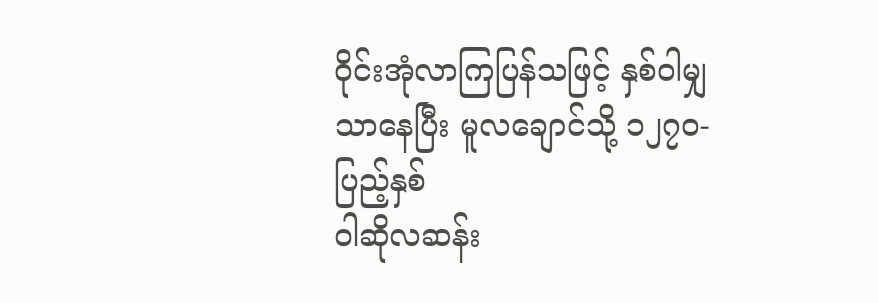ဝိုင်းအုံလာကြပြန်သဖြင့် နှစ်ဝါမျှသာနေပြီး မူလချောင်သို့ ၁၂၇၀-ပြည့်နှစ်
ဝါဆိုလဆန်း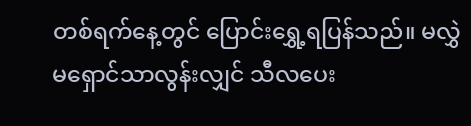တစ်ရက်နေ့တွင် ပြောင်းရွှေ့ရပြန်သည်။ မလွှဲမရှောင်သာလွန်းလျှင် သီလပေး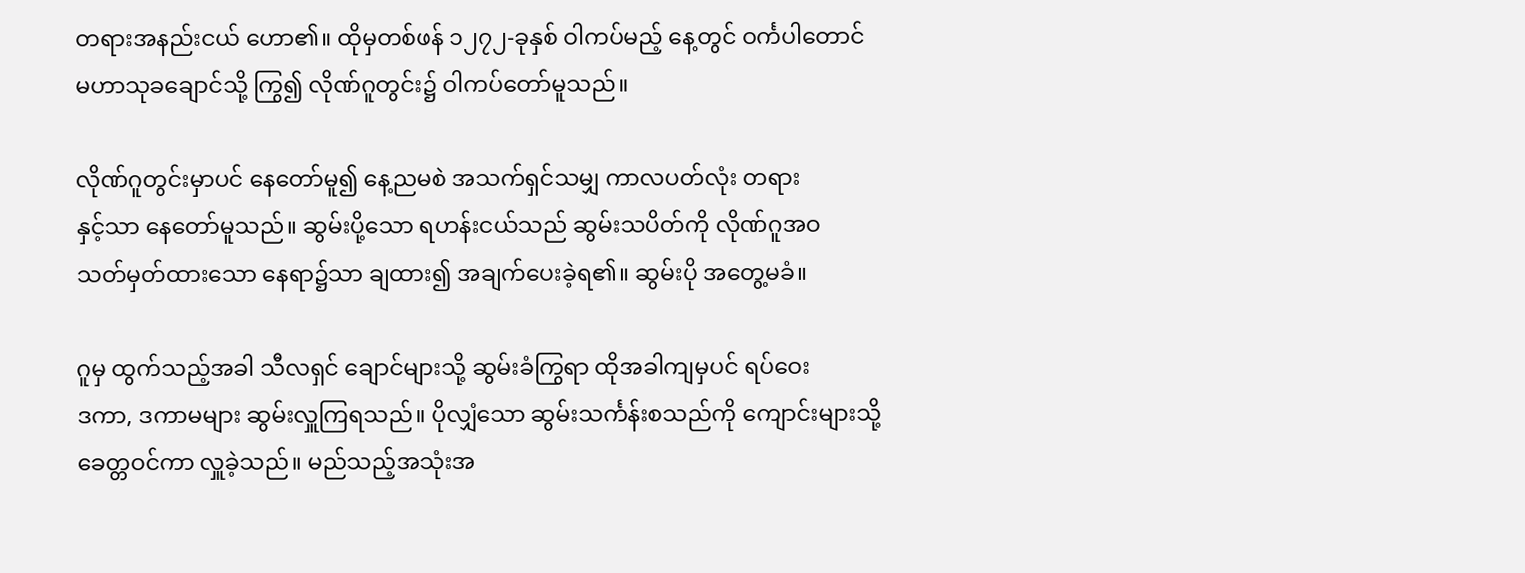တရားအနည်းငယ် ဟော၏။ ထိုမှတစ်ဖန် ၁၂၇၂-ခုနှစ် ဝါကပ်မည့် နေ့တွင် ဝင်္ကပါတောင်
မဟာသုခချောင်သို့ ကြွ၍ လိုဏ်ဂူတွင်း၌ ဝါကပ်တော်မူသည်။

လိုဏ်ဂူတွင်းမှာပင် နေတော်မူ၍ နေ့ညမစဲ အသက်ရှင်သမျှ ကာလပတ်လုံး တရား
နှင့်သာ နေတော်မူသည်။ ဆွမ်းပို့သော ရဟန်းငယ်သည် ဆွမ်းသပိတ်ကို လိုဏ်ဂူအဝ
သတ်မှတ်ထားသော နေရာ၌သာ ချထား၍ အချက်ပေးခဲ့ရ၏။ ဆွမ်းပို အတွေ့မခံ။

ဂူမှ ထွက်သည့်အခါ သီလရှင် ချောင်များသို့ ဆွမ်းခံကြွရာ ထိုအခါကျမှပင် ရပ်ဝေး
ဒကာ, ဒကာမများ ဆွမ်းလှူကြရသည်။ ပိုလျှံသော ဆွမ်းသင်္ကန်းစသည်ကို ကျောင်းများသို့
ခေတ္တဝင်ကာ လှူခဲ့သည်။ မည်သည့်အသုံးအ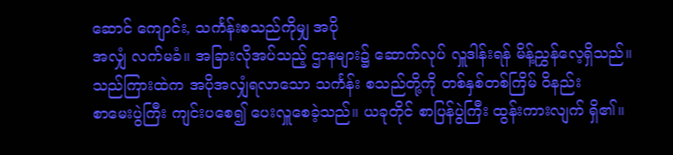ဆောင် ကျောင်း, သင်္ကန်းစသည်ကိုမျှ အပို
အလျှံ လက်မခံ။ အခြားလိုအပ်သည့် ဌာနများ၌ ဆောက်လုပ် လှူဒါန်းရန် မိန့်ညွှန်လေ့ရှိသည်။
သည်ကြားထဲက အပိုအလျှံရလာသော သင်္ကန်း စသည်တို့ကို တစ်နှစ်တစ်ကြိမ် ဝိနည်း
စာမေးပွဲကြီး ကျင်းပစေ၍ ပေးလှူစေခဲ့သည်။ ယခုတိုင် စာပြန်ပွဲကြီး ထွန်းကားလျက် ရှိ၏။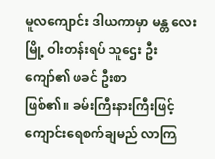မူလကျောင်း ဒါယကာမှာ မန္တ လေးမြို့ ဝါးတန်းရပ် သူဌေး ဦးကျော်၏ ဖခင် ဦးစာ
ဖြစ်၏။ ခမ်းကြီးနားကြီးဖြင့် ကျောင်းရေစက်ချမည် လာကြ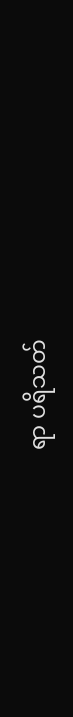ရာ ပရိသတ်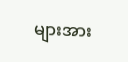များအား